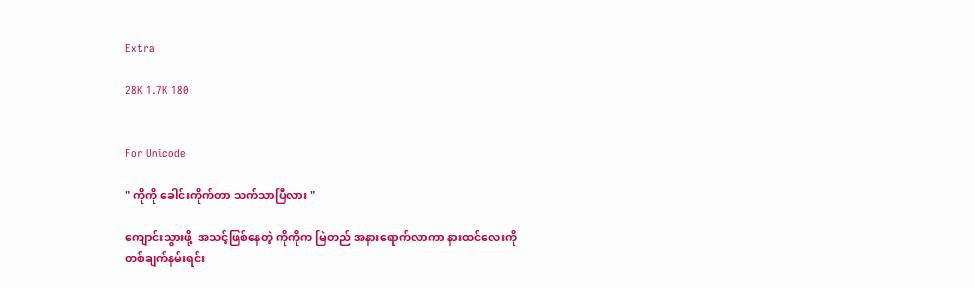Extra

28K 1.7K 180


For Unicode

" ကိုကို ခေါင်းကိုက်တာ သက်သာပြီလား "

ကျောင်းသွားဖို့  အသင့်ဖြစ်နေတဲ့ ကိုကိုက မြဲတည် အနားရောက်လာကာ နားထင်လေးကို တစ်ချက်နမ်းရင်း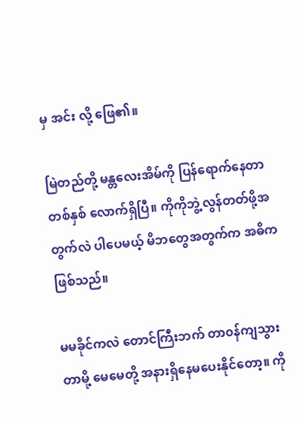မှ အင်း လို့ ဖြေ၏။

မြဲတည်တို့ မန္တလေးအိမ်ကို ပြန်ရောက်နေတာ တစ်နှစ် လောက်ရှိပြီ။ ကိုကိုဘွဲ့လွန်တတ်ဖို့အတွက်လဲ ပါပေမယ့် မိဘတွေအတွက်က အဓိက ဖြစ်သည်။

မမခိုင်ကလဲ တောင်ကြီးဘက် တာ၀န်ကျသွားတာမို့ မေမေတို့ အနားရှိနေမပေးနိုင်တော့။ ကို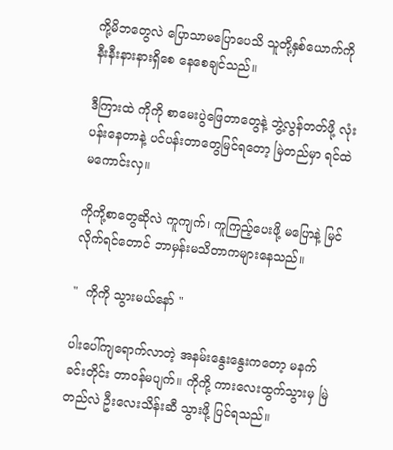ကို့မိဘတွေလဲ ပြောသာမပြောပေသိ သူတို့နှစ်ယောက်ကို နီးနီးနားနားရှိစေ နေစေချင်သည်။

ဒီကြားထဲ ကိုကို စာမေးပွဲဖြေတာတွေနဲ့ ဘွဲ့လွန်တတ်ဖို့ လုံးပန်းနေတာနဲ့ ပင်ပန်းတာတွေမြင်ရတော့ မြဲတည်မှာ ရင်ထဲ မကောင်းလှ။

ကိုကို့စာတွေဆိုလဲ ကူကျက်၊ ကူကြည့်ပေးဖို့ မပြောနဲ့ မြင်လိုက်ရင်တောင် ဘာမှန်းမသိတာကများနေသည်။

"  ကိုကို သွားမယ်နော် "

ပါးပေါ်ကျရောက်လာတဲ့ အနမ်းနွေးနွေးကတော့ မနက်ခင်းတိုင်း တာ၀န်မပျက်။ ကိုကို့ ကားလေးထွက်သွားမှ မြဲတည်လဲ ဦးလေးသိန်းဆီ သွားဖို့ ပြင်ရသည်။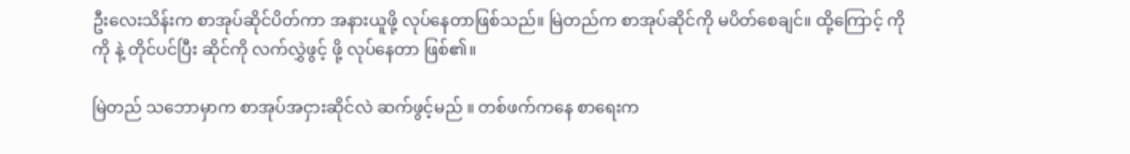ဦးလေးသိန်းက စာအုပ်ဆိုင်ပိတ်ကာ အနားယူဖို့ လုပ်နေတာဖြစ်သည်။ မြဲတည်က စာအုပ်ဆိုင်ကို မပိတ်စေချင်။ ထို့ကြောင့် ကိုကို နဲ့ တိုင်ပင်ပြီး ဆိုင်ကို လက်လွှဲဖွင့် ဖို့ လုပ်နေတာ ဖြစ်၏။

မြဲတည် သဘောမှာက စာအုပ်အငှားဆိုင်လဲ ဆက်ဖွင့်မည် ။ တစ်ဖက်ကနေ စာရေးက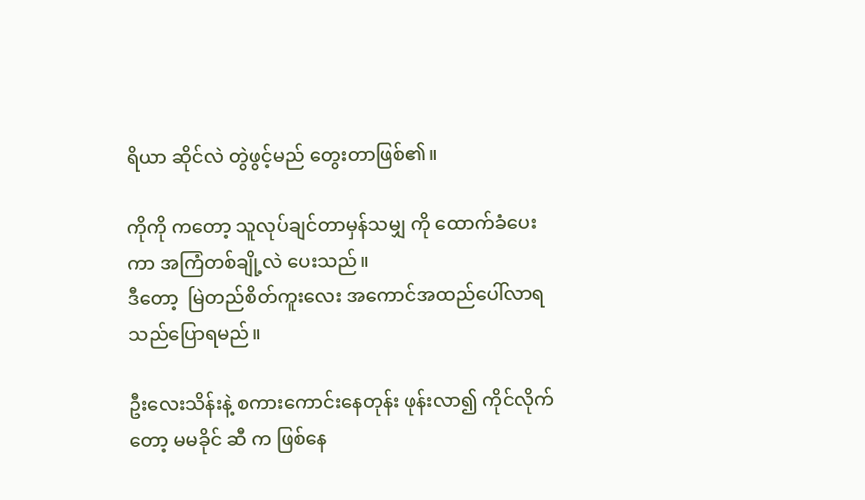ရိယာ ဆိုင်လဲ တွဲဖွင့်မည် တွေးတာဖြစ်၏။

ကိုကို ကတော့ သူလုပ်ချင်တာမှန်သမျှ ကို ထောက်ခံပေးကာ အကြံတစ်ချို့လဲ ပေးသည်။
ဒီတော့  မြဲတည်စိတ်ကူးလေး အကောင်အထည်ပေါ်လာရသည်ပြောရမည်။

ဦးလေးသိန်းနဲ့ စကားကောင်းနေတုန်း ဖုန်းလာ၍ ကိုင်လိုက်တော့ မမခိုင် ဆီ က ဖြစ်နေ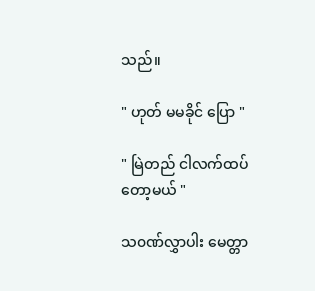သည်။

" ဟုတ် မမခိုင် ပြော "

" မြဲတည် ငါလက်ထပ်တော့မယ် "

သ၀ဏ်လွှာပါး မေတ္တာ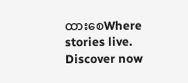ထားစေWhere stories live. Discover now